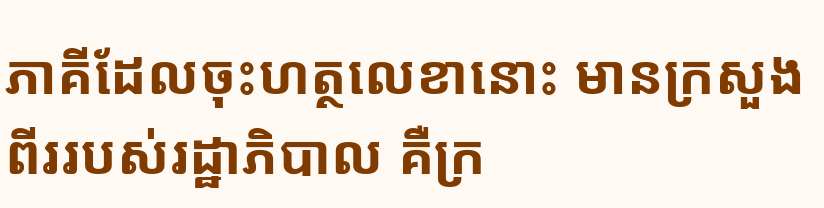ភាគីដែលចុះហត្ថលេខានោះ មានក្រសួងពីររបស់រដ្ឋាភិបាល គឺក្រ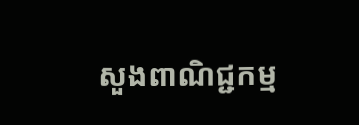សួងពាណិជ្ជកម្ម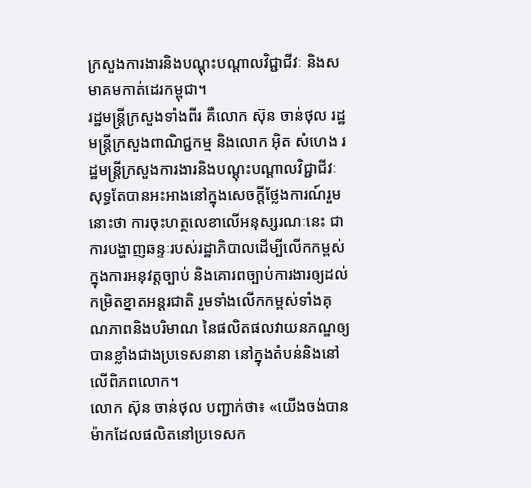ក្រសួងការងារនិងបណ្ដុះបណ្ដាលវិជ្ជាជីវៈ និងសមាគមកាត់ដេរកម្ពុជា។
រដ្ឋមន្ត្រីក្រសួងទាំងពីរ គឺលោក ស៊ុន ចាន់ថុល រដ្ឋមន្ត្រីក្រសួងពាណិជ្ជកម្ម និងលោក អ៊ិត សំហេង រដ្ឋមន្ត្រីក្រសួងការងារនិងបណ្ដុះបណ្ដាលវិជ្ជាជីវៈ សុទ្ធតែបានអះអាងនៅក្នុងសេចក្ដីថ្លែងការណ៍រួមនោះថា ការចុះហត្ថលេខាលើអនុស្សរណៈនេះ ជាការបង្ហាញឆន្ទៈរបស់រដ្ឋាភិបាលដើម្បីលើកកម្ពស់ក្នុងការអនុវត្តច្បាប់ និងគោរពច្បាប់ការងារឲ្យដល់កម្រិតខ្នាតអន្តរជាតិ រួមទាំងលើកកម្ពស់ទាំងគុណភាពនិងបរិមាណ នៃផលិតផលវាយនភណ្ឌឲ្យបានខ្លាំងជាងប្រទេសនានា នៅក្នុងតំបន់និងនៅលើពិភពលោក។
លោក ស៊ុន ចាន់ថុល បញ្ជាក់ថា៖ «យើងចង់បានម៉ាកដែលផលិតនៅប្រទេសក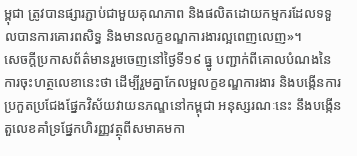ម្ពុជា ត្រូវបានផ្សារភ្ជាប់ជាមួយគុណភាព និងផលិតដោយកម្មករដែលទទួលបានការគោរពសិទ្ធ និងមានលក្ខខណ្ឌការងារល្អពេញលេញ»។
សេចក្ដីប្រកាសព័ត៌មានរួមចេញនៅថ្ងៃទី១៩ ធ្នូ បញ្ជាក់ពីគោលបំណងនៃការចុះហត្ថលេខានេះថា ដើម្បីរួមគ្នាកែលម្អលក្ខខណ្ឌការងារ និងបង្កើនការប្រកួតប្រជែងផ្នែកវិស័យវាយនភណ្ឌនៅកម្ពុជា អនុស្សរណៈនេះ នឹងបង្កើនតួលេខគាំទ្រផ្នែកហិរញ្ញវត្ថុពីសមាគមកា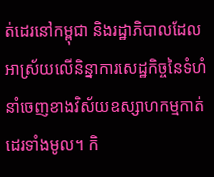ត់ដេរនៅកម្ពុជា និងរដ្ឋាភិបាលដែលអាស្រ័យលើនិន្នាការសេដ្ឋកិច្ចនៃទំហំនាំចេញខាងវិស័យឧស្សាហកម្មកាត់ដេរទាំងមូល។ កិ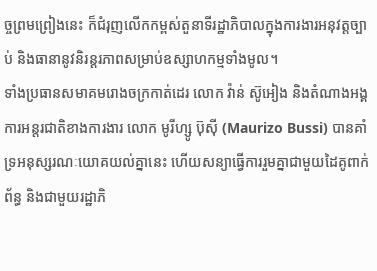ច្ចព្រមព្រៀងនេះ ក៏ជំរុញលើកកម្ពស់តួនាទីរដ្ឋាភិបាលក្នុងការងារអនុវត្តច្បាប់ និងធានានូវនិរន្តរភាពសម្រាប់ឧស្សាហកម្មទាំងមូល។
ទាំងប្រធានសមាគមរោងចក្រកាត់ដេរ លោក វ៉ាន់ ស៊ូអៀង និងតំណាងអង្គការអន្តរជាតិខាងការងារ លោក មូរីហ្សូ ប៊ុស៊ី (Maurizo Bussi) បានគាំទ្រអនុស្សរណៈយោគយល់គ្នានេះ ហើយសន្យាធ្វើការរួមគ្នាជាមួយដៃគូពាក់ព័ន្ធ និងជាមួយរដ្ឋាភិ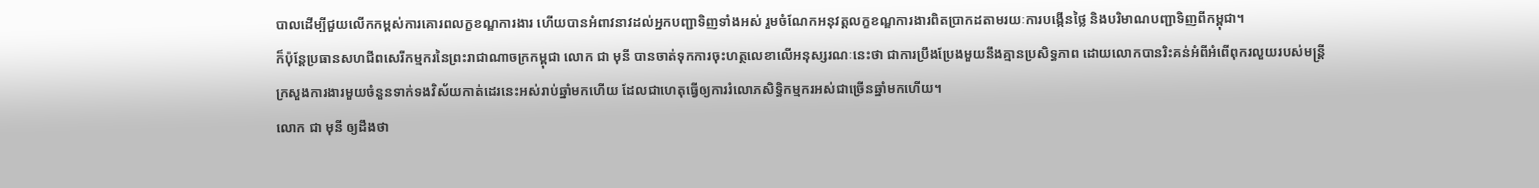បាលដើម្បីជួយលើកកម្ពស់ការគោរពលក្ខខណ្ឌការងារ ហើយបានអំពាវនាវដល់អ្នកបញ្ជាទិញទាំងអស់ រួមចំណែកអនុវត្តលក្ខខណ្ឌការងារពិតប្រាកដតាមរយៈការបង្កើនថ្លៃ និងបរិមាណបញ្ជាទិញពីកម្ពុជា។
ក៏ប៉ុន្តែប្រធានសហជីពសេរីកម្មករនៃព្រះរាជាណាចក្រកម្ពុជា លោក ជា មុនី បានចាត់ទុកការចុះហត្ថលេខាលើអនុស្សរណៈនេះថា ជាការប្រឹងប្រែងមួយនឹងគ្មានប្រសិទ្ធភាព ដោយលោកបានរិះគន់អំពីអំពើពុករលួយរបស់មន្ត្រីក្រសួងការងារមួយចំនួនទាក់ទងវិស័យកាត់ដេរនេះអស់រាប់ឆ្នាំមកហើយ ដែលជាហេតុធ្វើឲ្យការរំលោភសិទ្ធិកម្មករអស់ជាច្រើនឆ្នាំមកហើយ។
លោក ជា មុនី ឲ្យដឹងថា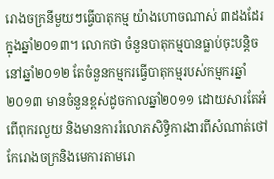រោងចក្រនីមួយៗធ្វើបាតុកម្ម យ៉ាងហោចណាស់ ៣ដងដែរក្នុងឆ្នាំ២០១៣។ លោកថា ចំនួនបាតុកម្មបានធ្លាប់ចុះបន្តិចនៅឆ្នាំ២០១២ តែចំនួនកម្មករធ្វើបាតុកម្មរបស់កម្មករឆ្នាំ២០១៣ មានចំនួនខ្ពស់ដូចកាលឆ្នាំ២០១១ ដោយសារតែអំពើពុករលួយ និងមានការរំលោភសិទ្ធិការងារពីសំណាត់ថៅកែរោងចក្រនិងមេការតាមរោ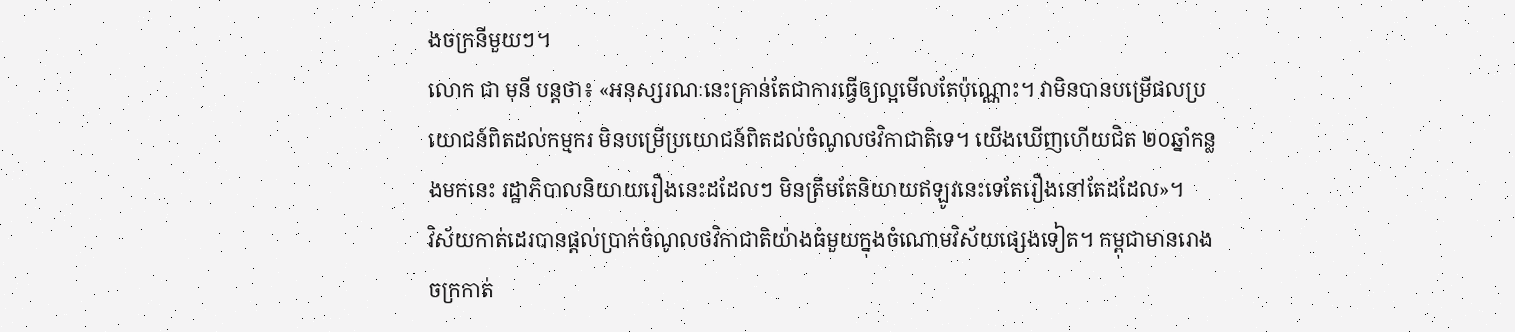ងចក្រនីមួយៗ។
លោក ជា មុនី បន្តថា៖ «អនុស្សរណៈនេះគ្រាន់តែជាការធ្វើឲ្យល្អមើលតែប៉ុណ្ណោះ។ វាមិនបានបម្រើផលប្រយោជន៍ពិតដល់កម្មករ មិនបម្រើប្រយោជន៍ពិតដល់ចំណូលថវិកាជាតិទេ។ យើងឃើញហើយជិត ២០ឆ្នាំកន្លងមកនេះ រដ្ឋាភិបាលនិយាយរឿងនេះដដែលៗ មិនត្រឹមតែនិយាយឥឡូវនេះទេតែរឿងនៅតែដដែល»។
វិស័យកាត់ដេរបានផ្ដល់ប្រាក់ចំណូលថវិកាជាតិយ៉ាងធំមួយក្នុងចំណោមវិស័យផ្សេងទៀត។ កម្ពុជាមានរោងចក្រកាត់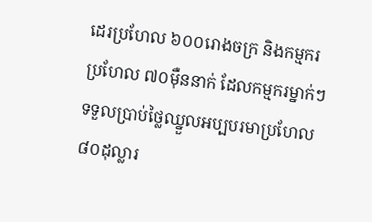ដេរប្រហែល ៦០០រោងចក្រ និងកម្មករប្រហែល ៧០ម៉ឺននាក់ ដែលកម្មករម្នាក់ៗ ទទួលប្រាប់ថ្លៃឈ្នួលអប្បបរមាប្រហែល ៨០ដុល្លារ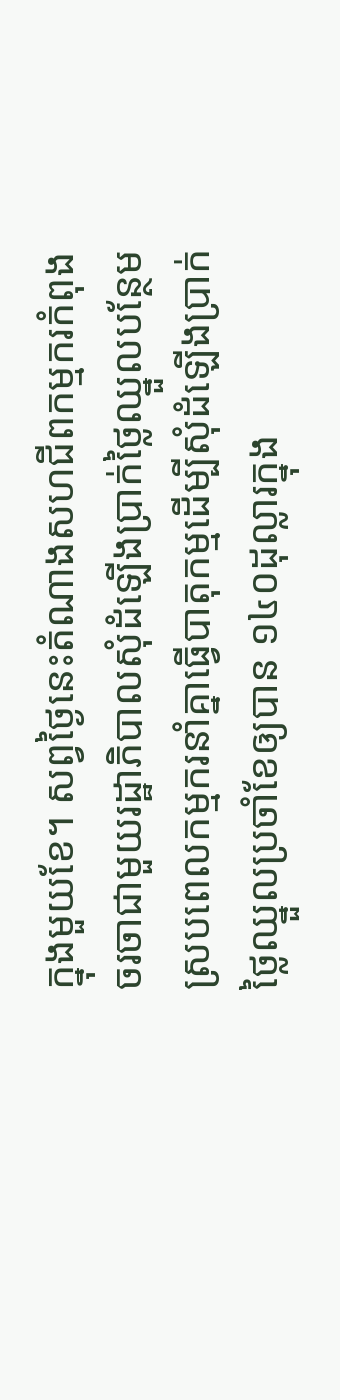ក្នុងមួយខែ។ សព្វថ្ងៃនេះតំណាងសហជីពកម្មករកំពុងចរចាជាមួយរដ្ឋាភិបាលសុំដំឡើងប្រាក់ថ្លៃឈ្នួលបន្ថែម ស្របពេលកម្មករនាំគ្នាធ្វើបាតុកម្មដើម្បីសុំដំឡើងប្រាក់ថ្លៃឈ្នួលប្រចាំខែឲ្យបាន ១៤០ដុល្លារក្នុង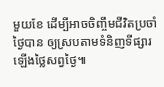មួយខែ ដើម្បីអាចចិញ្ចឹមជីវិតប្រចាំថ្ងៃបាន ឲ្យស្របតាមទំនិញទីផ្សារឡើងថ្លៃសព្វថ្ងៃ៕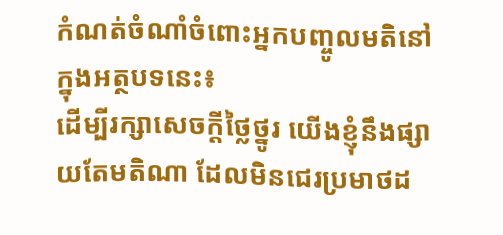កំណត់ចំណាំចំពោះអ្នកបញ្ចូលមតិនៅក្នុងអត្ថបទនេះ៖
ដើម្បីរក្សាសេចក្ដីថ្លៃថ្នូរ យើងខ្ញុំនឹងផ្សាយតែមតិណា ដែលមិនជេរប្រមាថដ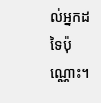ល់អ្នកដទៃប៉ុណ្ណោះ។